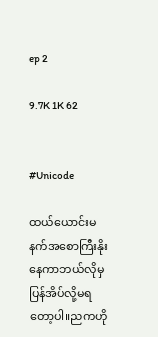ep 2

9.7K 1K 62


#Unicode

ထယ်ယောင်းမနက်အစောကြီးနိုးနေကာဘယ်လိုမှပြန်အိပ်လို့မရတော့ပါ။ညကဟို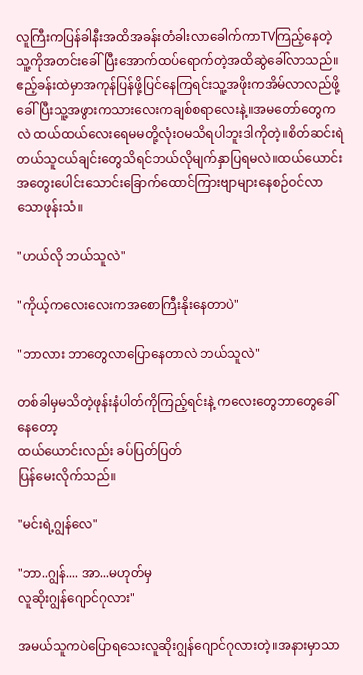လူကြီးကပြန်ခါနီးအထိအခန်းတံခါးလာခေါက်ကာTVကြည့်နေတဲ့သူ့ကိုအတင်းခေါ်ပြီးအောက်ထပ်ရောက်တဲ့အထိဆွဲခေါ်လာသည်။ဧည့်ခန်းထဲမှာအကုန်ပြန်ဖို့ပြင်နေကြရင်းသူ့အဖိုးကအိမ်လာလည်ဖို့ခေါ်ပြီးသူ့အဖွားကသားလေးကချစ်စရာလေးနဲ့။အမတော်တွေကလဲ ထယ်ထယ်လေးရေမမတို့လုံးဝမသိရပါဘူးဒါကိုတဲ့။စိတ်ဆင်းရဲတယ်သူငယ်ချင်းတွေသိရင်ဘယ်လိုမျက်နှာပြရမလဲ။ထယ်ယောင်းအတွေးပေါင်းသောင်းခြောက်ထောင်ကြားဗျာများနေစဉ်ဝင်လာသောဖုန်းသံ။

"ဟယ်လို ဘယ်သူလဲ"

"ကိုယ့်ကလေးလေးကအစောကြီးနိုးနေတာပဲ"

"ဘာလား ဘာတွေလာပြောနေတာလဲ ဘယ်သူလဲ"

တစ်ခါမှမသိတဲ့ဖုန်းနံပါတ်ကိုကြည့်ရင်းနဲ့ ကလေးတွေဘာတွေခေါ်နေတော့
ထယ်ယောင်းလည်း ခပ်ပြတ်ပြတ်
ပြန်မေးလိုက်သည်။

"မင်းရဲ့ဂျွန်လေ"

"ဘာ..ဂျွန်.... အာ...မဟုတ်မှ
လူဆိုးဂျွန်ဂျောင်ဂုလား"

အမယ်သူကပဲပြောရသေးလူဆိုးဂျွန်ဂျောင်ဂုလားတဲ့။အနားမှာသာ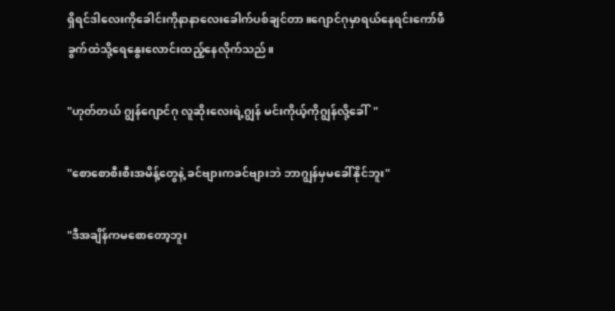ရှိရင်ဒါလေးကိုခေါင်းကိုနာနာလေးခေါက်ပစ်ချင်တာ။ဂျောင်ဂုမှာရယ်နေရင်းကော်ဖီခွက်ထဲသို့ရေနွေးလောင်းထည့်နေလိုက်သည်။

"ဟုတ်တယ် ဂျွန်ဂျောင်ဂု လူဆိုးလေးရဲ့ဂျွန် မင်းကိုယ့်ကိုဂျွန်လို့ခေါ်  "

"စောစောစီးစီးအမိန့်တွေနဲ့ ခင်ဗျားကခင်ဗျားဘဲ ဘာဂျွန်မှမခေါ်နိုင်ဘူး"

"ဒီအချိန်ကမစောတော့ဘူး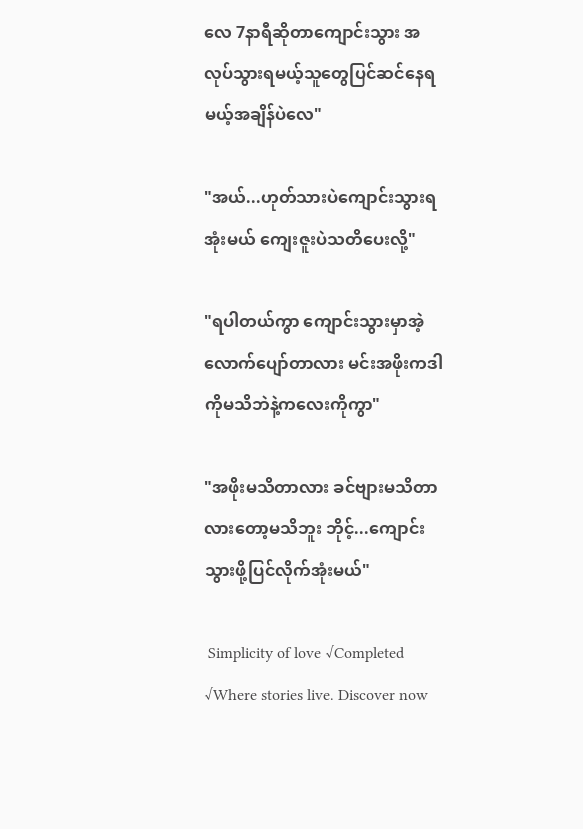လေ 7နာရီဆိုတာကျောင်းသွား အလုပ်သွားရမယ့်သူတွေပြင်ဆင်နေရမယ့်အချိန်ပဲလေ"

"အယ်...ဟုတ်သားပဲကျောင်းသွားရအုံးမယ် ကျေးဇူးပဲသတိပေးလို့"

"ရပါတယ်ကွာ ကျောင်းသွားမှာအဲ့လောက်ပျော်တာလား မင်းအဖိုးကဒါကိုမသိဘဲနဲ့ကလေးကိုကွာ"

"အဖိုးမသိတာလား ခင်ဗျားမသိတာလားတော့မသိဘူး ဘိုင့်...ကျောင်းသွားဖို့ပြင်လိုက်အုံးမယ်"

 Simplicity of love √Completed √Where stories live. Discover now